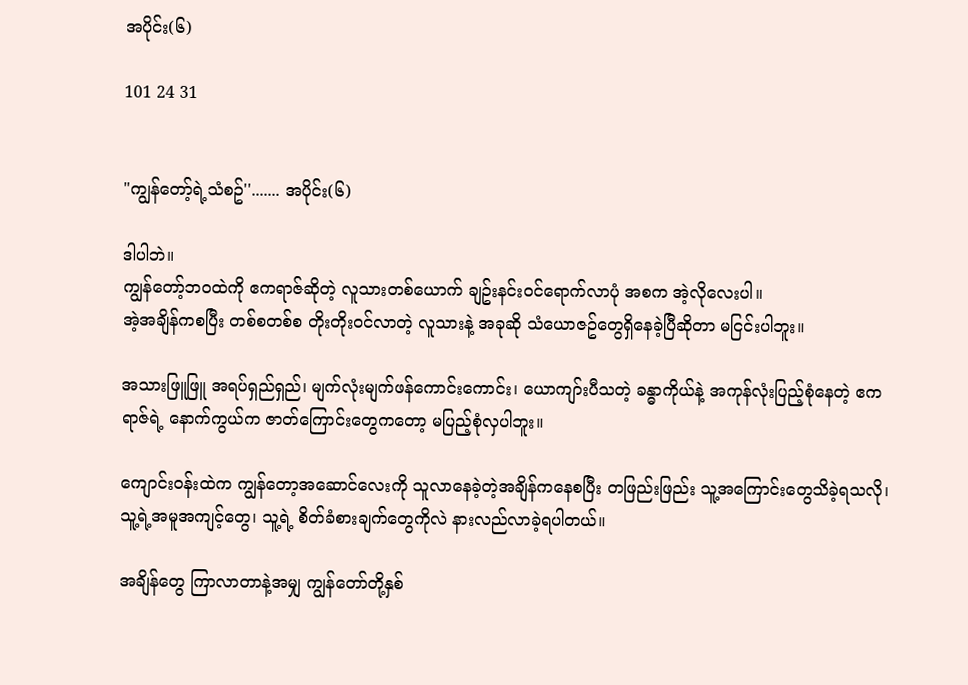အပိုင်း(၆)

101 24 31


"ကျွန်တော့်ရဲ့သံစဥ်''....... အပိုင်း(၆)

ဒါပါဘဲ။
ကျွန်တော့်ဘဝထဲကို ဧကရာဇ်ဆိုတဲ့ လူသားတစ်ယောက် ချဥ်းနင်းဝင်ရောက်လာပုံ အစက အဲ့လိုလေးပါ။
အဲ့အချိန်ကစပြီး တစ်စတစ်စ တိုးတိုးဝင်လာတဲ့ လူသားနဲ့ အခုဆို သံယောဇဥ်တွေရှိနေခဲ့ပြီဆိုတာ မငြင်းပါဘူး။

အသားဖြူဖြူ အရပ်ရှည်ရှည်၊ မျက်လုံးမျက်ဖန်ကောင်းကောင်း၊ ယောကျာ်းပီသတဲ့ ခန္ဓာကိုယ်နဲ့ အကုန်လုံးပြည့်စုံနေတဲ့ ဧကရာဇ်ရဲ့ နောက်ကွယ်က ဇာတ်ကြောင်းတွေကတော့ မပြည့်စုံလှပါဘူး။

ကျောင်းဝန်းထဲက ကျွန်တော့အဆောင်လေးကို သူလာနေခဲ့တဲ့အချိန်ကနေစပြီး တဖြည်းဖြည်း သူ့အကြောင်းတွေသိခဲ့ရသလို၊ သူ့ရဲ့အမူအကျင့်တွေ၊ သူ့ရဲ့ စိတ်ခံစားချက်တွေကိုလဲ နားလည်လာခဲ့ရပါတယ်။

အချိန်တွေ ကြာလာတာနဲ့အမျှ ကျွန်တော်တို့နှစ်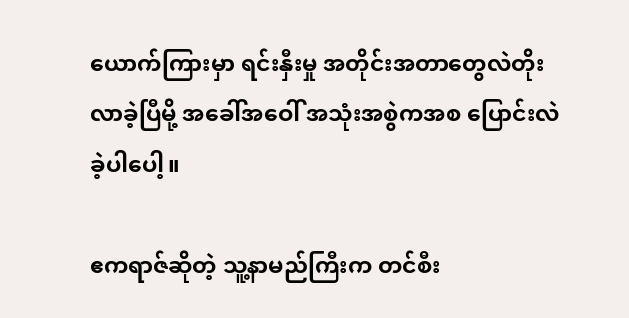ယောက်ကြားမှာ ရင်းနှီးမှု အတိုင်းအတာတွေလဲတိုးလာခဲ့ပြီမို့ အခေါ်အဝေါ် အသုံးအစွဲကအစ ပြောင်းလဲခဲ့ပါပေါ့။

ဧကရာဇ်ဆိုတဲ့ သူ့နာမည်ကြီးက တင်စီး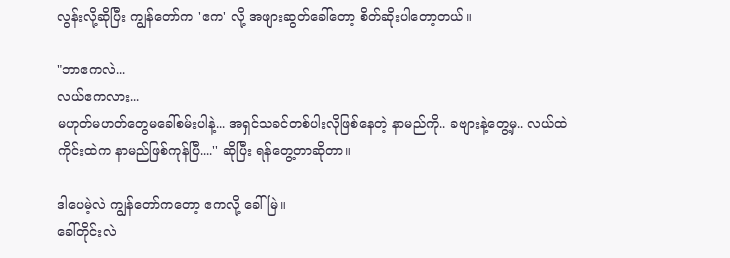လွန်းလို့ဆိုပြီး ကျွန်တော်က 'ဧက' လို့ အဖျားဆွတ်ခေါ်တော့ စိတ်ဆိုးပါတော့တယ်။

"ဘာဧကလဲ...
လယ်ဧကလား...
မဟုတ်မဟတ်တွေမခေါ်စမ်းပါနဲ့... အရှင်သခင်တစ်ပါးလိုဖြစ်နေတဲ့ နာမည်ကို.. ခဗျားနဲ့တွေ့မှ.. လယ်ထဲကိုင်းထဲက နာမည်ဖြစ်ကုန်ပြီ....'' ဆိုပြီး ရန်တွေ့တာဆိုတာ။

ဒါပေမဲ့လဲ ကျွန်တော်ကတော့ ဧကလို့ ခေါ်မြဲ။
ခေါ်တိုင်းလဲ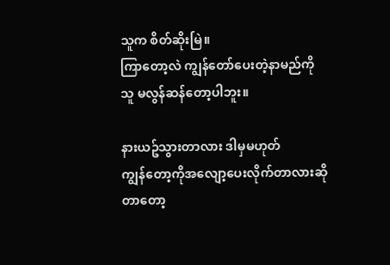သူက စိတ်ဆိုးမြဲ။
ကြာတော့လဲ ကျွန်တော်ပေးတဲ့နာမည်ကို သူ မလွန်ဆန်တော့ပါဘူး။

နားယဥ်သွားတာလား ဒါမှမဟုတ်
ကျွန်တော့ကိုအလျော့ပေးလိုက်တာလားဆိုတာတော့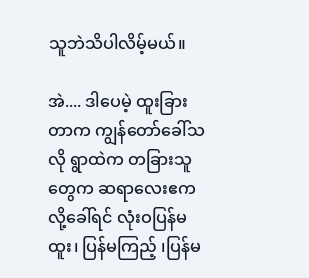သူဘဲသိပါလိမ့်မယ်။

အဲ.... ဒါပေမဲ့ ထူးခြားတာက ကျွန်တော်ခေါ်သလို ရွာထဲက တခြားသူတွေက ဆရာလေးဧက လို့ခေါ်ရင် လုံးဝပြန်မထူး၊ ပြန်မကြည့် ၊ပြန်မ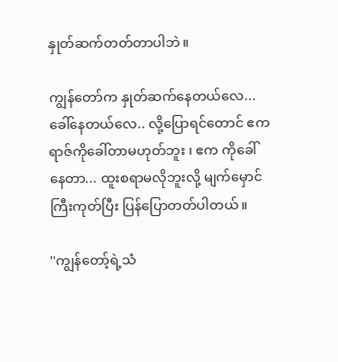နှုတ်ဆက်တတ်တာပါဘဲ။

ကျွန်တော်က နှုတ်ဆက်နေတယ်လေ... ခေါ်နေတယ်လေ.. လို့ပြောရင်တောင် ဧကရာဇ်ကိုခေါ်တာမဟုတ်ဘူး ၊ ဧက ကိုခေါ်နေတာ... ထူးစရာမလိုဘူးလို့ မျက်မှောင်ကြီးကုတ်ပြီး ပြန်ပြောတတ်ပါတယ်။

''ကျွန်တော့်ရဲ့သံ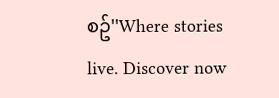စဥ်''Where stories live. Discover now